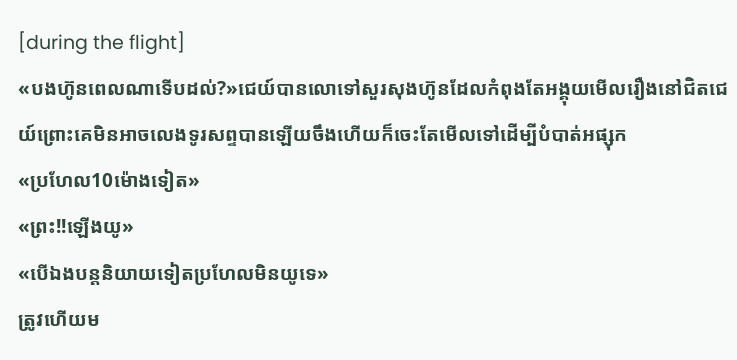[during the flight]
«បងហ៊ូនពេលណាទេីបដល់?»ជេយ៍បានលោទៅសួរសុងហ៊ូនដែលកំពុងតែអង្គុយមេីលរឿងនៅជិតជេយ៍ព្រោះគេមិនអាចលេងទូរសព្ទបានឡេីយចឹងហេីយក៏ចេះតែមេីលទៅដេីម្បីបំបាត់អផ្សុក
«ប្រហែល10ម៉ោងទៀត»
«ព្រះ!!ឡេីងយូ»
«បេីឯងបន្តនិយាយទៀតប្រហែលមិនយូទេ»
ត្រូវហេីយម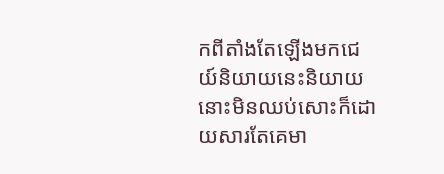កពីតាំងតែឡេីងមកជេយ៍និយាយនេះនិយាយនោះមិនឈប់សោះក៏ដោយសារតែគេមា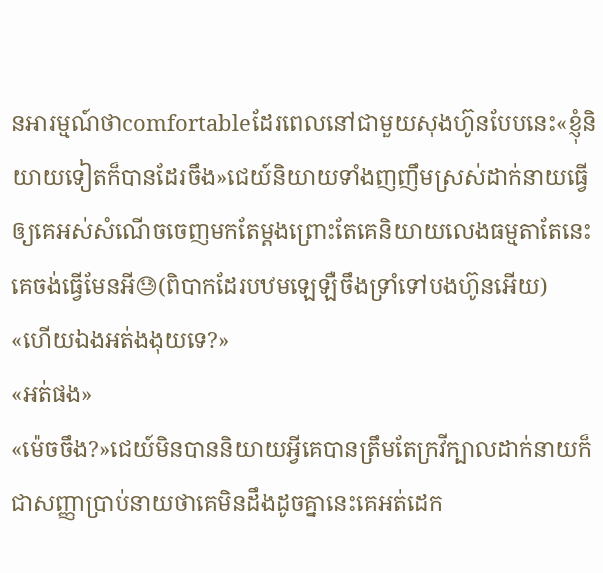នអារម្មណ៍ថាcomfortableដែរពេលនៅជាមួយសុងហ៊ូនបែបនេះ«ខ្ញុំនិយាយទៀតក៏បានដែរចឹង»ជេយ៍និយាយទាំងញញឹមស្រស់ដាក់នាយធ្វេីឲ្យគេអស់សំណេីចចេញមកតែម្តងព្រោះតែគេនិយាយលេងធម្មតាតែនេះគេចង់ធ្វេីមែនអី😓(ពិបាកដែរបឋមឡេឡឺចឹងទ្រាំទៅបងហ៊ូនអេីយ)
«ហេីយឯងអត់ងងុយទេ?»
«អត់ផង»
«ម៉េចចឹង?»ជេយ៍មិនបាននិយាយអ្វីគេបានត្រឹមតែក្រវីក្បាលដាក់នាយក៏ជាសញ្ញាប្រាប់នាយថាគេមិនដឹងដូចគ្នានេះគេអត់ដេក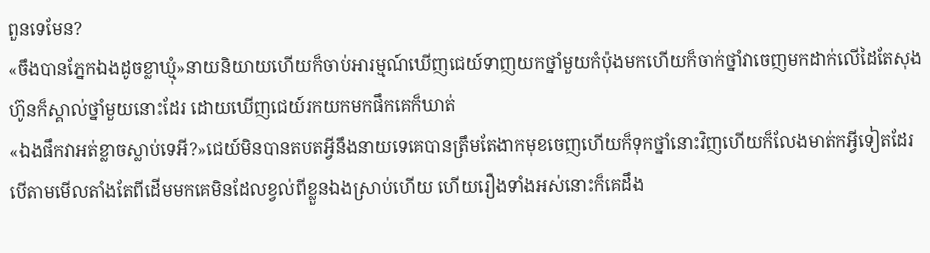ពួនទេមែន?
«ចឹងបានភ្នែកឯងដូចខ្លាឃ្មុំ»នាយនិយាយហេីយក៏ចាប់អារម្មណ៍ឃេីញជេយ៍ទាញយកថ្នាំមួយកំប៉ុងមកហេីយក៏ចាក់ថ្នាំវាចេញមកដាក់លេីដៃតែសុងហ៊ូនក៏ស្គាល់ថ្នាំមួយនោះដែរ ដោយឃេីញជេយ៍រកយកមកផឹកគេក៏ឃាត់
«ឯងផឹកវាអត់ខ្លាចស្លាប់ទេអី?»ជេយ៍មិនបានតបតអ្វីនឹងនាយទេគេបានត្រឹមតែងាកមុខចេញហេីយក៏ទុកថ្នាំនោះវិញហេីយក៏លែងមាត់កអ្វីទៀតដែរបេីតាមមេីលតាំងតែពីដេីមមកគេមិនដែលខ្វល់ពីខ្លួនឯងស្រាប់ហេីយ ហេីយរឿងទាំងអស់នោះក៏គេដឹង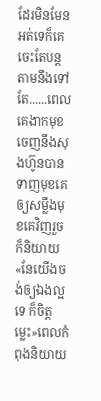ដែរមិនមែនអត់ទេក៏គេចេះតែបន្តតាមនឹងទៅ តែ......ពេលគេងាកមុខចេញនឹងសុងហ៊ូនបានទាញមុខគេឲ្យសម្លឹងមុខគេវិញរួចក៏និយាយ
«នែយេីងចង់ឲ្យឯងល្អទេ ក៏ចិត្តម្លេះ»ពេលកំពុងនិយាយ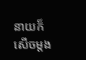នាយក៏សេីចម្តង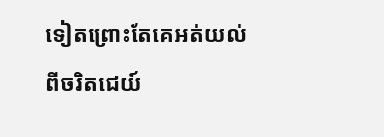ទៀតព្រោះតែគេអត់យល់ពីចរិតជេយ៍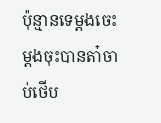ប៉ុន្មានទេម្តងចេះម្តងចុះបានតា៎ចាប់ថេីប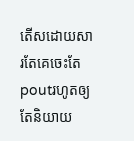តេីសដោយសារតែគេចេះតែpoutរហូតឲ្យតែនិយាយ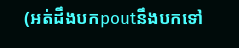(អត់ដឹងបកpoutនឹងបកទៅ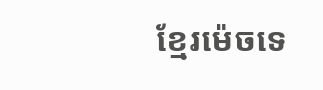ខ្មែរម៉េចទេ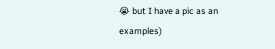😭 but I have a pic as an examples)